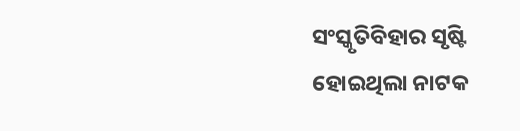ସଂସ୍କୃତିବିହାର ସୃଷ୍ଟି ହୋଇଥିଲା ନାଟକ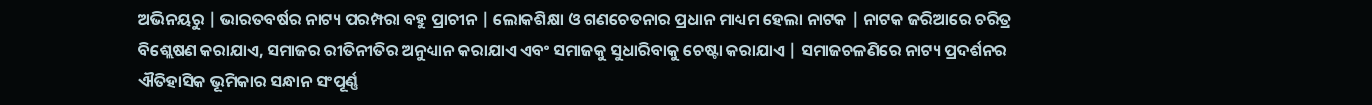ଅଭିନୟରୁ | ଭାରତବର୍ଷର ନାଟ୍ୟ ପରମ୍ପରା ବହୁ ପ୍ରାଚୀନ | ଲୋକଶିକ୍ଷା ଓ ଗଣଚେତନାର ପ୍ରଧାନ ମାଧ୍ୟମ ହେଲା ନାଟକ | ନାଟକ ଜରିଆରେ ଚରିତ୍ର ବିଶ୍ଲେଷଣ କରାଯାଏ, ସମାଜର ରୀତିନୀତିର ଅନୁଧ୍ୟାନ କରାଯାଏ ଏବଂ ସମାଜକୁ ସୁଧାରିବାକୁ ଚେଷ୍ଟା କରାଯାଏ | ସମାଜଚଳଣିରେ ନାଟ୍ୟ ପ୍ରଦର୍ଶନର ଐତିହାସିକ ଭୂମିକାର ସନ୍ଧାନ ସଂପୂର୍ଣ୍ଣ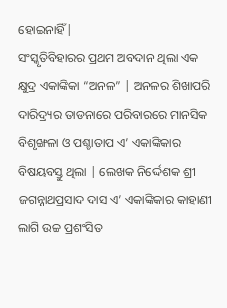ହୋଇନାହିଁ|
ସଂସ୍କୃତିବିହାରର ପ୍ରଥମ ଅବଦାନ ଥିଲା ଏକ କ୍ଷୁଦ୍ର ଏକାଙ୍କିକା “ଅନଳ” | ଅନଳର ଶିଖାପରି ଦାରିଦ୍ର୍ୟର ତାଡନାରେ ପରିବାରରେ ମାନସିକ ବିଶୃଙ୍ଖଳା ଓ ପଶ୍ଚାତାପ ଏ’ ଏକାଙ୍କିକାର ବିଷୟବସ୍ତୁ ଥିଲା | ଲେଖକ ନିର୍ଦ୍ଦେଶକ ଶ୍ରୀ ଜଗନ୍ନାଥପ୍ରସାଦ ଦାସ ଏ’ ଏକାଙ୍କିକାର କାହାଣୀ ଲାଗି ଉଚ୍ଚ ପ୍ରଶଂସିତ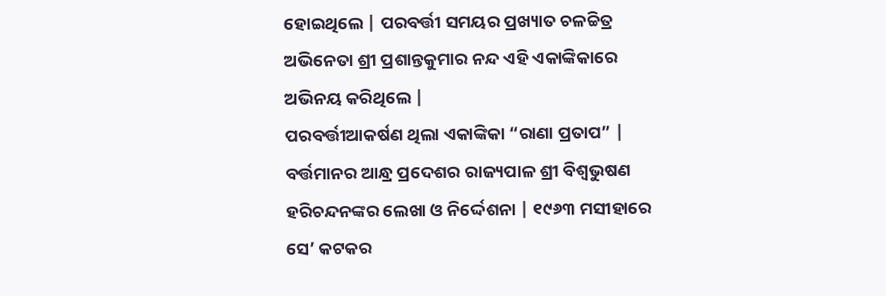ହୋଇଥିଲେ | ପରବର୍ତ୍ତୀ ସମୟର ପ୍ରଖ୍ୟାତ ଚଳଚ୍ଚିତ୍ର ଅଭିନେତା ଶ୍ରୀ ପ୍ରଶାନ୍ତକୁମାର ନନ୍ଦ ଏହି ଏକାଙ୍କିକାରେ ଅଭିନୟ କରିଥିଲେ |
ପରବର୍ତ୍ତୀଆକର୍ଷଣ ଥିଲା ଏକାଙ୍କିକା “ରାଣା ପ୍ରତାପ” | ବର୍ତ୍ତମାନର ଆନ୍ଧ୍ର ପ୍ରଦେଶର ରାଜ୍ୟପାଳ ଶ୍ରୀ ବିଶ୍ଵଭୁଷଣ ହରିଚନ୍ଦନଙ୍କର ଲେଖା ଓ ନିର୍ଦ୍ଦେଶନା | ୧୯୬୩ ମସୀହାରେ ସେ’ କଟକର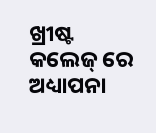ଖ୍ରୀଷ୍ଟ କଲେଜ୍ ରେ ଅଧ୍ୟାପନା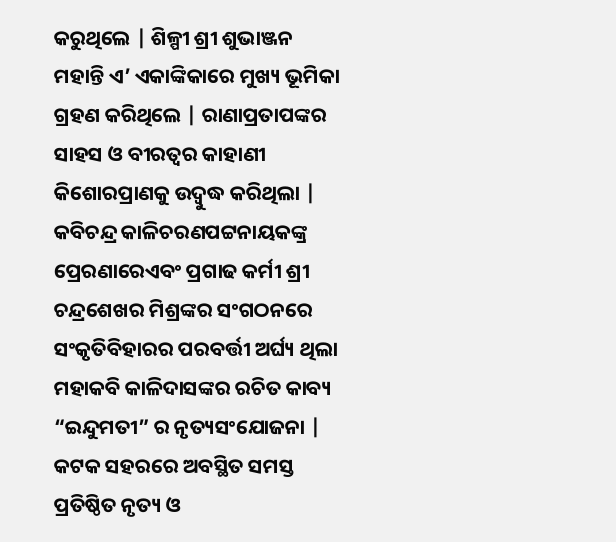କରୁଥିଲେ | ଶିଳ୍ପୀ ଶ୍ରୀ ଶୁଭାଞ୍ଜନ ମହାନ୍ତି ଏ’ ଏକାଙ୍କିକାରେ ମୁଖ୍ୟ ଭୂମିକା ଗ୍ରହଣ କରିଥିଲେ | ରାଣାପ୍ରତାପଙ୍କର ସାହସ ଓ ବୀରତ୍ଵର କାହାଣୀ କିଶୋରପ୍ରାଣକୁ ଉଦ୍ବୁଦ୍ଧ କରିଥିଲା |
କବିଚନ୍ଦ୍ର କାଳିଚରଣପଟ୍ଟନାୟକଙ୍କ୍ର ପ୍ରେରଣାରେଏବଂ ପ୍ରଗାଢ କର୍ମୀ ଶ୍ରୀ ଚନ୍ଦ୍ରଶେଖର ମିଶ୍ରଙ୍କର ସଂଗଠନରେ ସଂକୃତିବିହାରର ପରବର୍ତ୍ତୀ ଅର୍ଘ୍ୟ ଥିଲା ମହାକବି କାଳିଦାସଙ୍କର ରଚିତ କାବ୍ୟ “ଇନ୍ଦୁମତୀ” ର ନୃତ୍ୟସଂଯୋଜନା | କଟକ ସହରରେ ଅବସ୍ଥିତ ସମସ୍ତ ପ୍ରତିଷ୍ଠିତ ନୃତ୍ୟ ଓ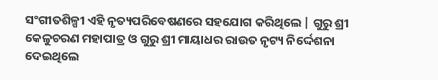ସଂଗୀତଶିଳ୍ପୀ ଏହି ନୃତ୍ୟପରିବେଷଣରେ ସହଯୋଗ କରିଥିଲେ | ଗୁରୁ ଶ୍ରୀ କେଳୁଚରଣ ମହାପାତ୍ର ଓ ଗୁରୁ ଶ୍ରୀ ମାୟାଧର ରାଉତ ନୃଟ୍ୟ ନିର୍ଦ୍ଦେଶନା ଦେଇଥିଲେ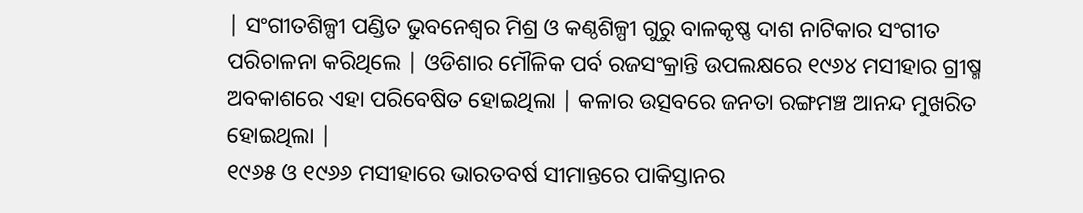| ସଂଗୀତଶିଳ୍ପୀ ପଣ୍ଡିତ ଭୁବନେଶ୍ଵର ମିଶ୍ର ଓ କଣ୍ଠଶିଳ୍ପୀ ଗୁରୁ ବାଳକୃଷ୍ଣ ଦାଶ ନାଟିକାର ସଂଗୀତ ପରିଚାଳନା କରିଥିଲେ | ଓଡିଶାର ମୌଳିକ ପର୍ବ ରଜସଂକ୍ରାନ୍ତି ଉପଲକ୍ଷରେ ୧୯୬୪ ମସୀହାର ଗ୍ରୀଷ୍ମ ଅବକାଶରେ ଏହା ପରିବେଷିତ ହୋଇଥିଲା | କଳାର ଉତ୍ସବରେ ଜନତା ରଙ୍ଗମଞ୍ଚ ଆନନ୍ଦ ମୁଖରିତ ହୋଇଥିଲା |
୧୯୬୫ ଓ ୧୯୬୬ ମସୀହାରେ ଭାରତବର୍ଷ ସୀମାନ୍ତରେ ପାକିସ୍ତାନର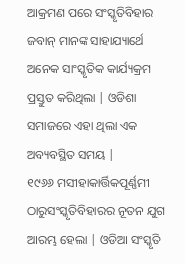ଆକ୍ରମଣ ପରେ ସଂସ୍କୃତିବିହାର ଜବାନ୍ ମାନଙ୍କ ସାହାଯ୍ୟାର୍ଥେ ଅନେକ ସାଂସ୍କୃତିକ କାର୍ଯ୍ୟକ୍ରମ ପ୍ରସ୍ତୁତ କରିଥିଲା | ଓଡିଶା ସମାଜରେ ଏହା ଥିଲା ଏକ ଅବ୍ୟବସ୍ଥିତ ସମୟ |
୧୯୬୬ ମସୀହାକାର୍ତ୍ତିକପୂର୍ଣ୍ଣମୀ ଠାରୁସଂସ୍କୃତିବିହାରର ନୂତନ ଯୁଗ ଆରମ୍ଭ ହେଲା | ଓଡିଆ ସଂସ୍କୃତି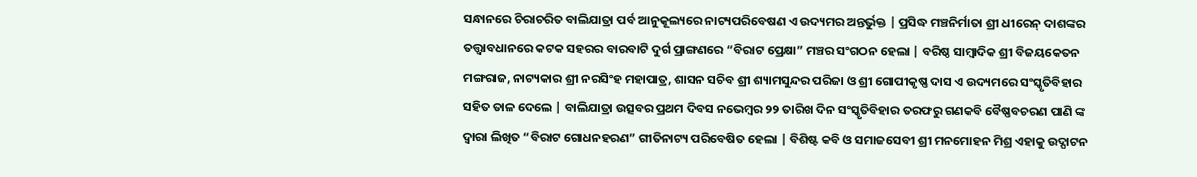ସନ୍ଧାନରେ ଚିରାଚରିତ ବାଲିଯାତ୍ରା ପର୍ବ ଆନୁକୂଲ୍ୟରେ ନାଟ୍ୟପରିବେଷଣ ଏ ଉଦ୍ୟମର ଅନ୍ତର୍ଭୁକ୍ତ | ପ୍ରସିଦ୍ଧ ମଞ୍ଚନିର୍ମାତା ଶ୍ରୀ ଧୀରେନ୍ ଦାଶଙ୍କର ତତ୍ତ୍ଵାବଧାନରେ କଟକ ସହରର ବାରବାଟି ଦୁର୍ଗ ପ୍ରାଙ୍ଗଣରେ “ବିରାଟ ପ୍ରେକ୍ଷା” ମଞ୍ଚର ସଂଗଠନ ହେଲା | ବରିଷ୍ଠ ସାମ୍ବାଦିକ ଶ୍ରୀ ବିଜୟକେତନ ମଙ୍ଗରାଜ, ନାଟ୍ୟକାର ଶ୍ରୀ ନରସିଂହ ମହାପାତ୍ର, ଶାସନ ସଚିବ ଶ୍ରୀ ଶ୍ୟାମସୁନ୍ଦର ପରିଜା ଓ ଶ୍ରୀ ଗୋପୀକୃଷ୍ଣ ଦାସ ଏ ଉଦ୍ୟମରେ ସଂସ୍କୃତିବିହାର ସହିତ ତାଳ ଦେଲେ | ବାଲିଯାତ୍ରା ଉତ୍ସବର ପ୍ରଥମ ଦିବସ ନଭେମ୍ବର ୨୨ ତାରିଖ ଦିନ ସଂସ୍କୃତିବିହାର ତରଫରୁ ଗଣକବି ବୈଷ୍ଣବଚରଣ ପାଣି ଙ୍କ ଦ୍ଵାରା ଲିଖିତ “ବିରାଟ ଗୋଧନହରଣ” ଗୀତିନାଟ୍ୟ ପରିବେଷିତ ହେଲା | ବିଶିଷ୍ଟ କବି ଓ ସମାଜସେବୀ ଶ୍ରୀ ମନମୋହନ ମିଶ୍ର ଏହାକୁ ଉଦ୍ଘାଟନ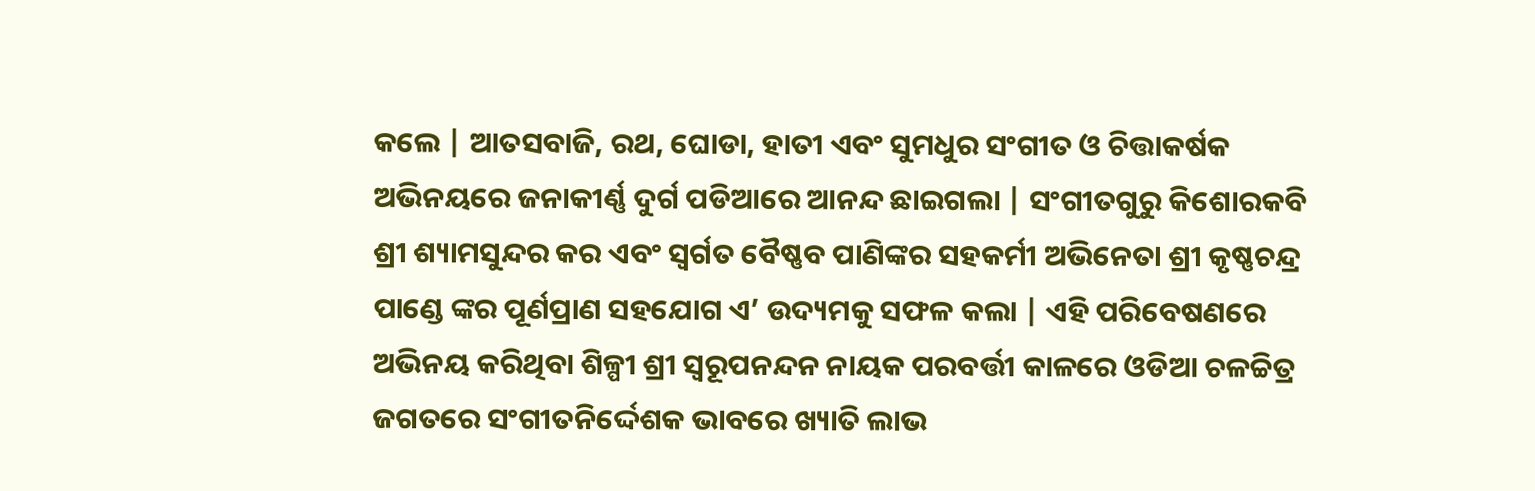କଲେ | ଆତସବାଜି, ରଥ, ଘୋଡା, ହାତୀ ଏବଂ ସୁମଧୁର ସଂଗୀତ ଓ ଚିତ୍ତାକର୍ଷକ ଅଭିନୟରେ ଜନାକୀର୍ଣ୍ଣ ଦୁର୍ଗ ପଡିଆରେ ଆନନ୍ଦ ଛାଇଗଲା | ସଂଗୀତଗୁରୁ କିଶୋରକବି ଶ୍ରୀ ଶ୍ୟାମସୁନ୍ଦର କର ଏବଂ ସ୍ଵର୍ଗତ ବୈଷ୍ଣବ ପାଣିଙ୍କର ସହକର୍ମୀ ଅଭିନେତା ଶ୍ରୀ କୃଷ୍ଣଚନ୍ଦ୍ର ପାଣ୍ଡେ ଙ୍କର ପୂର୍ଣପ୍ରାଣ ସହଯୋଗ ଏ’ ଉଦ୍ୟମକୁ ସଫଳ କଲା | ଏହି ପରିବେଷଣରେ ଅଭିନୟ କରିଥିବା ଶିଳ୍ପୀ ଶ୍ରୀ ସ୍ଵରୂପନନ୍ଦନ ନାୟକ ପରବର୍ତ୍ତୀ କାଳରେ ଓଡିଆ ଚଳଚ୍ଚିତ୍ର ଜଗତରେ ସଂଗୀତନିର୍ଦ୍ଦେଶକ ଭାବରେ ଖ୍ୟାତି ଲାଭ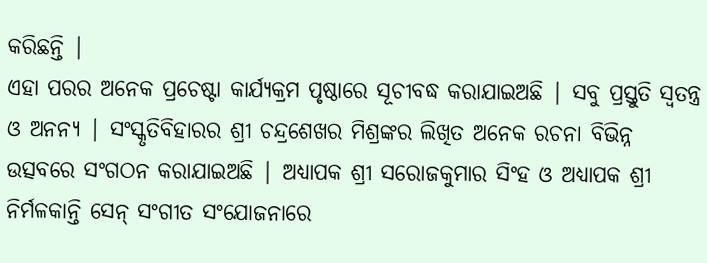କରିଛନ୍ତି |
ଏହା ପରର ଅନେକ ପ୍ରଚେଷ୍ଟା କାର୍ଯ୍ୟକ୍ରମ ପୃଷ୍ଠାରେ ସୂଚୀବଦ୍ଧ କରାଯାଇଅଛି | ସବୁ ପ୍ରସ୍ତୁତି ସ୍ଵତନ୍ତ୍ର ଓ ଅନନ୍ୟ | ସଂସ୍କୃତିବିହାରର ଶ୍ରୀ ଚନ୍ଦ୍ରଶେଖର ମିଶ୍ରଙ୍କର ଲିଖିତ ଅନେକ ରଚନା ବିଭିନ୍ନ ଉତ୍ସବରେ ସଂଗଠନ କରାଯାଇଅଛି | ଅଧ୍ୟାପକ ଶ୍ରୀ ସରୋଜକୁମାର ସିଂହ ଓ ଅଧ୍ୟାପକ ଶ୍ରୀ ନିର୍ମଳକାନ୍ତି ସେନ୍ ସଂଗୀତ ସଂଯୋଜନାରେ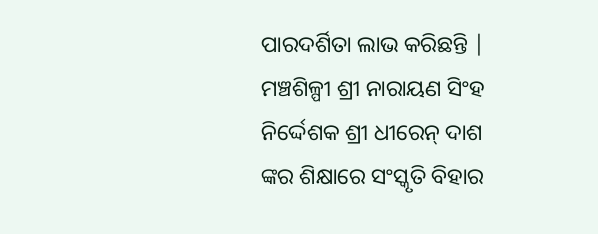ପାରଦର୍ଶିତା ଲାଭ କରିଛନ୍ତି | ମଞ୍ଚଶିଳ୍ପୀ ଶ୍ରୀ ନାରାୟଣ ସିଂହ ନିର୍ଦ୍ଦେଶକ ଶ୍ରୀ ଧୀରେନ୍ ଦାଶ ଙ୍କର ଶିକ୍ଷାରେ ସଂସ୍କୃତି ବିହାର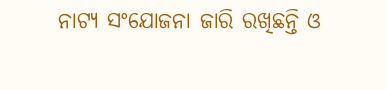ନାଟ୍ୟ ସଂଯୋଜନା ଜାରି ରଖିଛନ୍ତି ଓ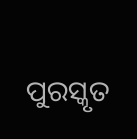ପୁରସ୍କୃତ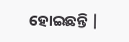ହୋଇଛନ୍ତି |